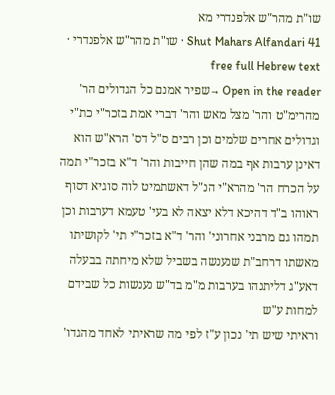שו"ת מהר"ש אלפנדרי מא
Shut Mahars Alfandari 41 · שו"ת מהר"ש אלפנדרי · free full Hebrew text
Open in the reader →שפיר אמנם כל הגדולים הר' מהרימ"ט והר' מצל מאש והר' דברי אמת בזכר"י כת"י וגדולים אחרים שלמים וכן רבים ס"ל דס' הרא"ש הוא דאינן ערבות אף במה שהן חייבות והר' ד"א בזכר"י תמה על הכרח הר' מהרא"י הנ"ל דאשתמיט לוה סוגיא דסוף ראוהו ב"ד דהיכא דלא יצאה לא בעי' טעמא דערבות וכן תמהו גם מרבני אחרוני' והר' ד"א בזכר"י תי' לקושיתו מאשתו דרחב"ת שנענשה בשביל שלא מיחתה בבעלה דאע"ג דליתנהו בערבות מ"מ בד"ש נענשות כל שבידם למחות ע"ש
וראיתי שיש תי' נכון ע"ז לפי מה שראיתי לאחד מהגדו'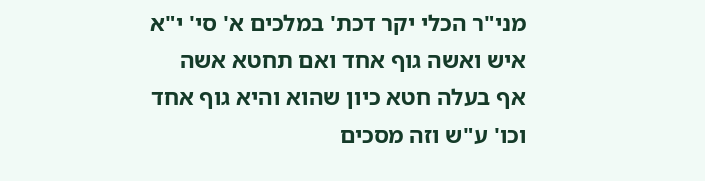מני"ר הכלי יקר דכת' במלכים א' סי' י"א איש ואשה גוף אחד ואם תחטא אשה אף בעלה חטא כיון שהוא והיא גוף אחד וכו' ע"ש וזה מסכים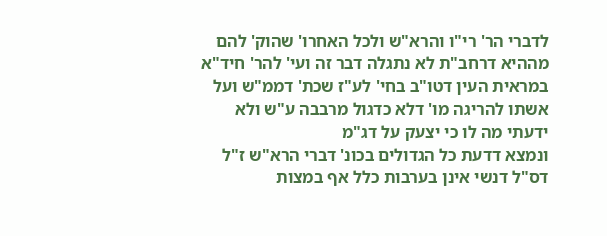לדברי הר' רי"ו והרא"ש ולכל האחרו' שהוק' להם מההיא דרחב"ת לא נתגלה דבר זה ועי' להר' חיד"א במראית העין דטו"ב בחי' לע"ז שכת' דממ"ש ועל אשתו להריגה מו' דלא כדגול מרבבה ע"ש ולא ידעתי מה לו כי יצעק על דג"מ
ונמצא דדעת כל הגדולים בכונ' דברי הרא"ש ז"ל דס"ל דנשי אינן בערבות כלל אף במצות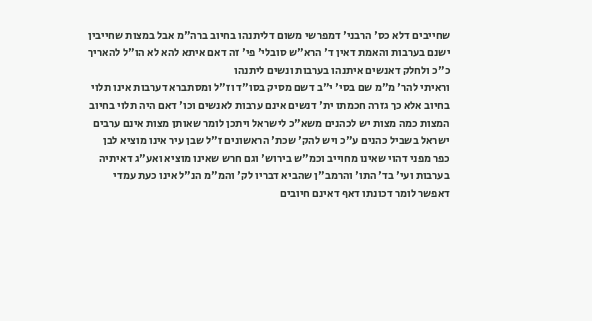שחייבים דלא כס' הרבני' דמפרשי משום דליתנהו בחיוב ברה"מ אבל במצות שחייבין ישנם בערבות והאמת דאין ד' הרא"ש סובלי' פי' זה דאם איתא להא לא הו"ל להאריך כ"כ ולחלק דאנשים איתנהו בערבות ונשים ליתנהו
וראיתי להר' מ"מ שם בסי' י"ב דשם מסיק בסו"ד וז"ל ומסתברא דערבות אינו תלוי בחיוב אלא כך גזרה חכמתו ית' דנשים אינם ערבות לאנשים וכו' דאם היה תלוי בחיוב המצות כמה מצות יש לכהנים משא"כ לישראל ויתכן לומר שאותן מצות אינם ערבים ישראל בשביל כהנים ע"כ ויש להק' שכת' הראשונים ז"ל שבן עיר אינו מוציא לבן כפר מפני דהוי שאינו מחוייב וכמ"ש בירוש' וגם חרש שאינו מוציא ואע"ג דאיתיה בערבות ועי' בד' התו' והרמב"ן שהביא דבריו לק' והמ"מ הנ"ל אינו כעת עמדי דאפשר לומר דכונתו דאף דאינם חיובים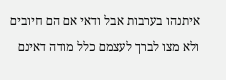איתנהו בערבות אבל ודאי אם הם חיובים ולא מצו לברך לעצמם כלל מודה דאינם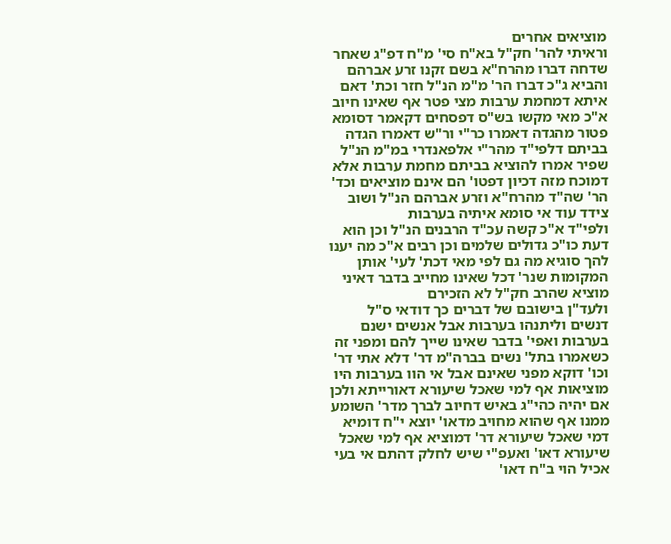מוציאים אחרים
וראיתי להר' חק"ל בא"ח סי' מ"ח דפ"ג שאחר שדחה דברו מהרח"א בשם זקנו זרע אברהם והביא ג"כ דברו הר' מ"מ הנ"ל חזר וכת' דאם איתא דמחמת ערבות מצי פטר אף שאינו חיוב א"כ מאי מקשו בש"ס דפסחים דקאמר דסומא פטור מהגדה דאמרו כר"י ור"ש דאמרו הגדה בביתם דלפי"ד מהר"י אלפאנדרי במ"מ הנ"ל שפיר אמרו להוציא בביתם מחמת ערבות אלא דמוכח מזה דכיון דפטו' הם אינם מוציאים וכד' הר' שה"ד מהרח"א וזרע אברהם הנ"ל ושוב צידד עוד אי סומא איתיה בערבות
ולפי"ד א"כ קשה עכ"ד הרבנים הנ"ל וכן הוא דעת כו"כ גדולים שלמים וכן רבים א"כ מה יענו להך סוגיא מה גם לפי מאי דכת' לעי' אותן המקומות שנר' דכל שאינו מחייב בדבר דאיני מוציא שהרב חק"ל לא הזכירם
ולעד"ן בישובם של דברים כך דודאי ס"ל דנשים וליתנהו בערבות אבל אנשים ישנם בערבות ואפי' בדבר שאינו שייך להם ומפני זה כשאמרו בתל' נשים בברה"מ דר' דלא אתי דר' וכו' דוקא מפני שאינם אבל אי הוו בערבות היו מוציאות אף למי שאכל שיעורא דאורייתא ולכן אם יהיה כהי"ג באיש דחיוב לברך מדר' השומע ממנו אף שהוא מחויב מדאו' יוצא י"ח דומיא דמי שאכל שיעורא דר' דמוציא אף למי שאכל שיעורא דאו' ואעפ"י שיש לחלק דהתם אי בעי אכיל הוי ב"ח דאו'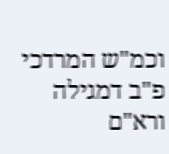וכמ"ש המרדכי פ"ב דמגילה ורא"ם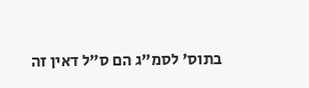בתוס' לסמ"ג הם ס"ל דאין זה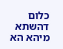כלום דהשתא מיהא הא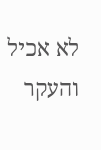לא אכיל והעקר